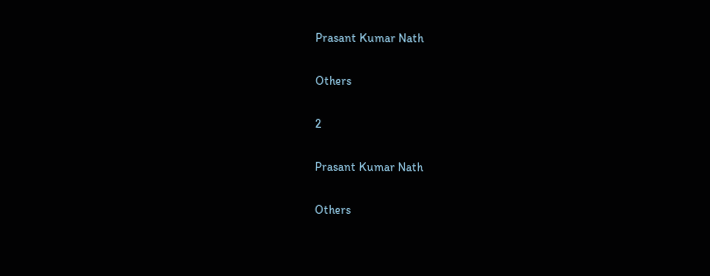Prasant Kumar Nath

Others

2

Prasant Kumar Nath

Others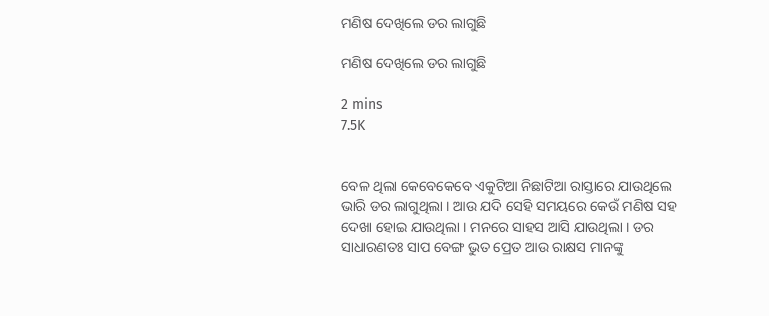ମଣିଷ ଦେଖିଲେ ଡର ଲାଗୁଛି

ମଣିଷ ଦେଖିଲେ ଡର ଲାଗୁଛି

2 mins
7.5K


ବେଳ ଥିଲା କେବେକେବେ ଏକୁଟିଆ ନିଛାଟିଆ ରାସ୍ତାରେ ଯାଉଥିଲେ ଭାରି ଡର ଲାଗୁଥିଲା । ଆଉ ଯଦି ସେହି ସମୟରେ କେଉଁ ମଣିଷ ସହ ଦେଖା ହୋଇ ଯାଉଥିଲା । ମନରେ ସାହସ ଆସି ଯାଉଥିଲା । ଡର ସାଧାରଣତଃ ସାପ ବେଙ୍ଗ ଭୁତ ପ୍ରେତ ଆଉ ରାକ୍ଷସ ମାନଙ୍କୁ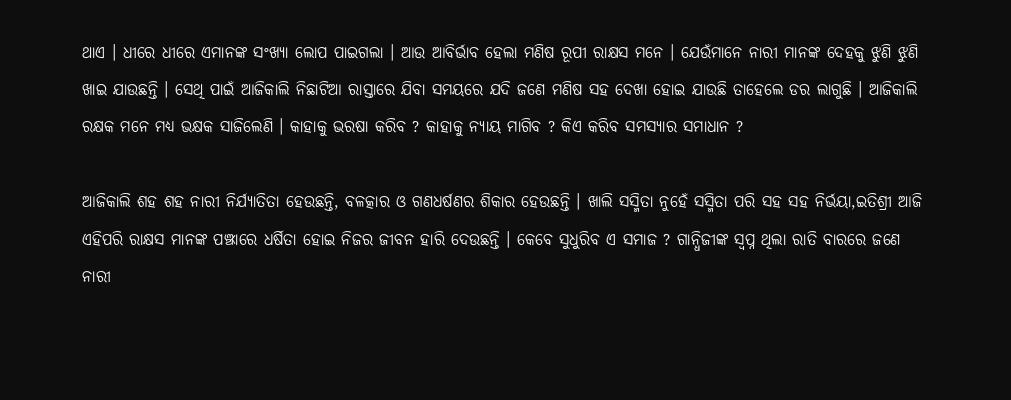ଥାଏ । ଧୀରେ ଧୀରେ ଏମାନଙ୍କ ସଂଖ୍ୟା ଲୋପ ପାଇଗଲା । ଆଉ ଆବିର୍ଭାବ ହେଲା ମଣିଷ ରୂପୀ ରାକ୍ଷସ ମନେ । ଯେଉଁମାନେ ନାରୀ ମାନଙ୍କ ଦେହକୁ ଝୁଣି ଝୁଣି ଖାଇ ଯାଉଛନ୍ତି । ସେଥି ପାଇଁ ଆଜିକାଲି ନିଛାଟିଆ ରାସ୍ତାରେ ଯିବା ସମୟରେ ଯଦି ଜଣେ ମଣିଷ ସହ ଦେଖା ହୋଇ ଯାଉଛି ତାହେଲେ ଡର ଲାଗୁଛି । ଆଜିକାଲି ରକ୍ଷକ ମନେ ମଧ୍ୟ ଭକ୍ଷକ ସାଜିଲେଣି । କାହାକୁ ଭରଷା କରିବ ? କାହାକୁ ନ୍ୟାୟ ମାଗିବ ? କିଏ କରିବ ସମସ୍ୟାର ସମାଧାନ ?

ଆଜିକାଲି ଶହ ଶହ ନାରୀ ନିର୍ଯ୍ୟାତିତା ହେଉଛନ୍ତି, ବଳତ୍କାର ଓ ଗଣଧର୍ଷଣର ଶିକାର ହେଉଛନ୍ତି । ଖାଲି ସସ୍ମିତା ନୁହେଁ ସସ୍ମିତା ପରି ସହ ସହ ନିର୍ଭୟା,ଇତିଶ୍ରୀ ଆଜି ଏହିପରି ରାକ୍ଷସ ମାନଙ୍କ ପଞ୍ଝାରେ ଧର୍ଷିତା ହୋଇ ନିଜର ଜୀବନ ହାରି ଦେଉଛନ୍ତି । କେବେ ସୁଧୁରିବ ଏ ସମାଜ ? ଗାନ୍ଧିଜୀଙ୍କ ସ୍ୱପ୍ନ ଥିଲା ରାତି ବାରରେ ଜଣେ ନାରୀ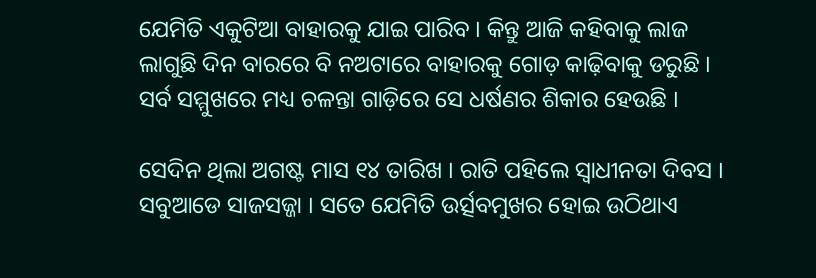ଯେମିତି ଏକୁଟିଆ ବାହାରକୁ ଯାଇ ପାରିବ । କିନ୍ତୁ ଆଜି କହିବାକୁ ଲାଜ ଲାଗୁଛି ଦିନ ବାରରେ ବି ନଅଟାରେ ବାହାରକୁ ଗୋଡ଼ କାଢ଼ିବାକୁ ଡରୁଛି । ସର୍ବ ସମ୍ମୁଖରେ ମଧ୍ୟ ଚଳନ୍ତା ଗାଡ଼ିରେ ସେ ଧର୍ଷଣର ଶିକାର ହେଉଛି ।

ସେଦିନ ଥିଲା ଅଗଷ୍ଟ ମାସ ୧୪ ତାରିଖ । ରାତି ପହିଲେ ସ୍ୱାଧୀନତା ଦିବସ । ସବୁଆଡେ ସାଜସଜ୍ଜା । ସତେ ଯେମିତି ଉର୍ତ୍ସବମୁଖର ହୋଇ ଉଠିଥାଏ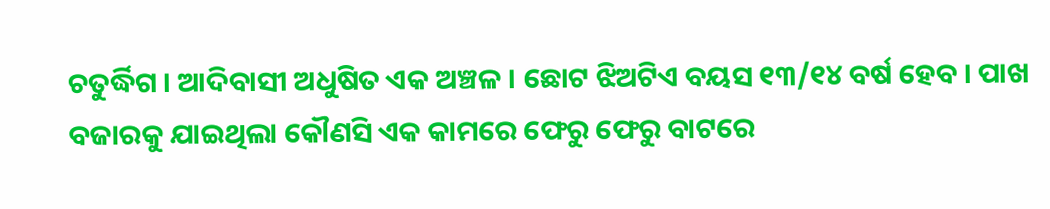ଚତୁର୍ଦ୍ଧିଗ । ଆଦିବାସୀ ଅଧୁଷିତ ଏକ ଅଞ୍ଚଳ । ଛୋଟ ଝିଅଟିଏ ବୟସ ୧୩/୧୪ ବର୍ଷ ହେବ । ପାଖ ବଜାରକୁ ଯାଇଥିଲା କୌଣସି ଏକ କାମରେ ଫେରୁ ଫେରୁ ବାଟରେ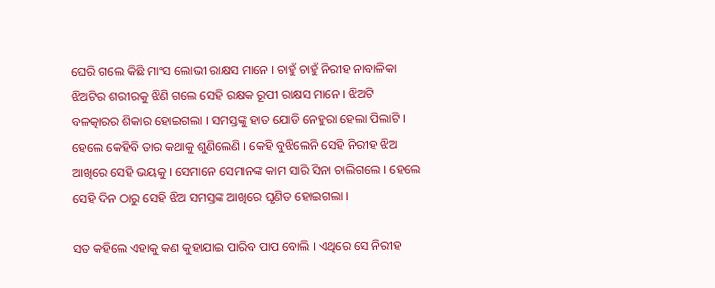ଘେରି ଗଲେ କିଛି ମାଂସ ଲୋଭୀ ରାକ୍ଷସ ମାନେ । ଚାହୁଁ ଚାହୁଁ ନିରୀହ ନାବାଳିକା ଝିଅଟିର ଶରୀରକୁ ଝିଣି ଗଲେ ସେହି ରକ୍ଷକ ରୂପୀ ରାକ୍ଷସ ମାନେ । ଝିଅଟି ବଳତ୍କାରର ଶିକାର ହୋଇଗଲା । ସମସ୍ତଙ୍କୁ ହାତ ଯୋଡି ନେହୁରା ହେଲା ପିଲାଟି । ହେଲେ କେହିବି ତାର କଥାକୁ ଶୁଣିଲେଣି । କେହି ବୁଝିଲେନି ସେହି ନିରୀହ ଝିଅ ଆଖିରେ ସେହି ଭୟକୁ । ସେମାନେ ସେମାନଙ୍କ କାମ ସାରି ସିନା ଚାଲିଗଲେ । ହେଲେ ସେହି ଦିନ ଠାରୁ ସେହି ଝିଅ ସମସ୍ତଙ୍କ ଆଖିରେ ଘୃଣିତ ହୋଇଗଲା ।

ସତ କହିଲେ ଏହାକୁ କଣ କୁହାଯାଇ ପାରିବ ପାପ ବୋଲି । ଏଥିରେ ସେ ନିରୀହ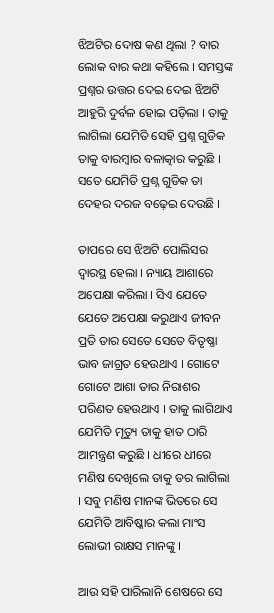ଝିଅଟିର ଦୋଷ କଣ ଥିଲା ? ବାର ଲୋକ ବାର କଥା କହିଲେ । ସମସ୍ତଙ୍କ ପ୍ରଶ୍ନର ଉତ୍ତର ଦେଇ ଦେଇ ଝିଅଟି ଆହୁରି ଦୁର୍ବଳ ହୋଇ ପଡ଼ିଲା । ତାକୁ ଲାଗିଲା ଯେମିତି ସେହି ପ୍ରଶ୍ନ ଗୁଡିକ ତାକୁ ବାରମ୍ବାର ବଳାତ୍କାର କରୁଛି । ସତେ ଯେମିତି ପ୍ରଶ୍ନ ଗୁଡିକ ତା ଦେହର ଦରଜ ବଢ଼େଇ ଦେଉଛି ।

ତାପରେ ସେ ଝିଅଟି ପୋଲିସର ଦ୍ୱାରସ୍ଥ ହେଲା । ନ୍ୟାୟ ଆଶାରେ ଅପେକ୍ଷା କରିଲା । ସିଏ ଯେତେ ଯେତେ ଅପେକ୍ଷା କରୁଥାଏ ଜୀବନ ପ୍ରତି ତାର ସେତେ ସେତେ ବିତୃଷ୍ଣା ଭାବ ଜାଗ୍ରତ ହେଉଥାଏ । ଗୋଟେ ଗୋଟେ ଆଶା ତାର ନିରାଶର ପରିଣତ ହେଉଥାଏ । ତାକୁ ଲାଗିଥାଏ ଯେମିତି ମୃତ୍ୟୁ ତାକୁ ହାତ ଠାରି ଆମନ୍ତ୍ରଣ କରୁଛି । ଧୀରେ ଧୀରେ ମଣିଷ ଦେଖିଲେ ତାକୁ ଡର ଲାଗିଲା । ସବୁ ମଣିଷ ମାନଙ୍କ ଭିତରେ ସେ ଯେମିତି ଆବିଷ୍କାର କଲା ମାଂସ ଲୋଭୀ ରାକ୍ଷସ ମାନଙ୍କୁ ।

ଆଉ ସହି ପାରିଲାନି ଶେଷରେ ସେ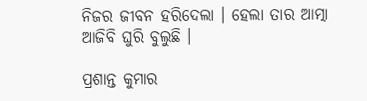ନିଜର ଜୀବନ ହରିଦେଲା । ହେଲା ତାର ଆତ୍ମା ଆଜିବି ଘୁରି ବୁଲୁଛି ।

ପ୍ରଶାନ୍ତ କୁମାର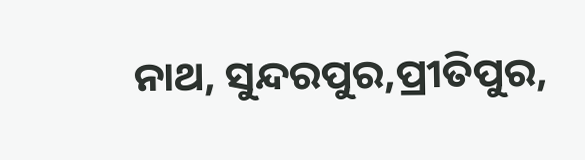ନାଥ, ସୁନ୍ଦରପୁର,ପ୍ରୀତିପୁର,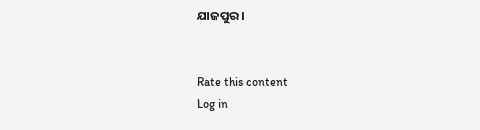ଯାଜପୁର ।


Rate this content
Log in